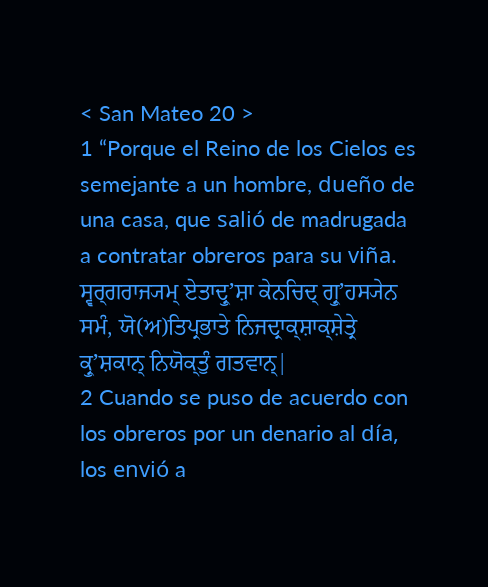< San Mateo 20 >
1 “Porque el Reino de los Cielos es semejante a un hombre, dueño de una casa, que salió de madrugada a contratar obreros para su viña.
ਸ੍ਵਰ੍ਗਰਾਜ੍ਯਮ੍ ਏਤਾਦ੍ਰੁʼਸ਼ਾ ਕੇਨਚਿਦ੍ ਗ੍ਰੁʼਹਸ੍ਯੇਨ ਸਮੰ, ਯੋ(ਅ)ਤਿਪ੍ਰਭਾਤੇ ਨਿਜਦ੍ਰਾਕ੍ਸ਼ਾਕ੍ਸ਼ੇਤ੍ਰੇ ਕ੍ਰੁʼਸ਼ਕਾਨ੍ ਨਿਯੋਕ੍ਤੁੰ ਗਤਵਾਨ੍|
2 Cuando se puso de acuerdo con los obreros por un denario al día, los envió a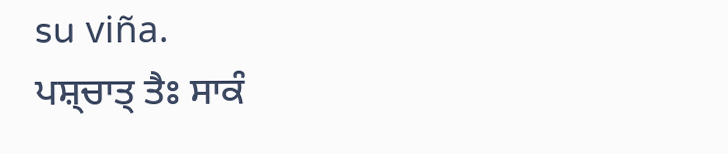su viña.
ਪਸ਼੍ਚਾਤ੍ ਤੈਃ ਸਾਕੰ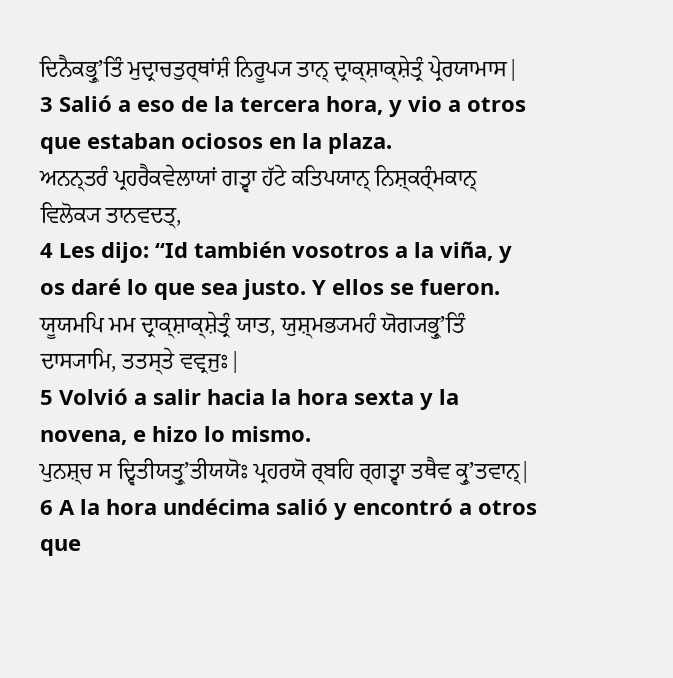ਦਿਨੈਕਭ੍ਰੁʼਤਿੰ ਮੁਦ੍ਰਾਚਤੁਰ੍ਥਾਂਸ਼ੰ ਨਿਰੂਪ੍ਯ ਤਾਨ੍ ਦ੍ਰਾਕ੍ਸ਼ਾਕ੍ਸ਼ੇਤ੍ਰੰ ਪ੍ਰੇਰਯਾਮਾਸ|
3 Salió a eso de la tercera hora, y vio a otros que estaban ociosos en la plaza.
ਅਨਨ੍ਤਰੰ ਪ੍ਰਹਰੈਕਵੇਲਾਯਾਂ ਗਤ੍ਵਾ ਹੱਟੇ ਕਤਿਪਯਾਨ੍ ਨਿਸ਼੍ਕਰ੍ੰਮਕਾਨ੍ ਵਿਲੋਕ੍ਯ ਤਾਨਵਦਤ੍,
4 Les dijo: “Id también vosotros a la viña, y os daré lo que sea justo. Y ellos se fueron.
ਯੂਯਮਪਿ ਮਮ ਦ੍ਰਾਕ੍ਸ਼ਾਕ੍ਸ਼ੇਤ੍ਰੰ ਯਾਤ, ਯੁਸ਼੍ਮਭ੍ਯਮਹੰ ਯੋਗ੍ਯਭ੍ਰੁʼਤਿੰ ਦਾਸ੍ਯਾਮਿ, ਤਤਸ੍ਤੇ ਵਵ੍ਰਜੁਃ|
5 Volvió a salir hacia la hora sexta y la novena, e hizo lo mismo.
ਪੁਨਸ਼੍ਚ ਸ ਦ੍ਵਿਤੀਯਤ੍ਰੁʼਤੀਯਯੋਃ ਪ੍ਰਹਰਯੋ ਰ੍ਬਹਿ ਰ੍ਗਤ੍ਵਾ ਤਥੈਵ ਕ੍ਰੁʼਤਵਾਨ੍|
6 A la hora undécima salió y encontró a otros que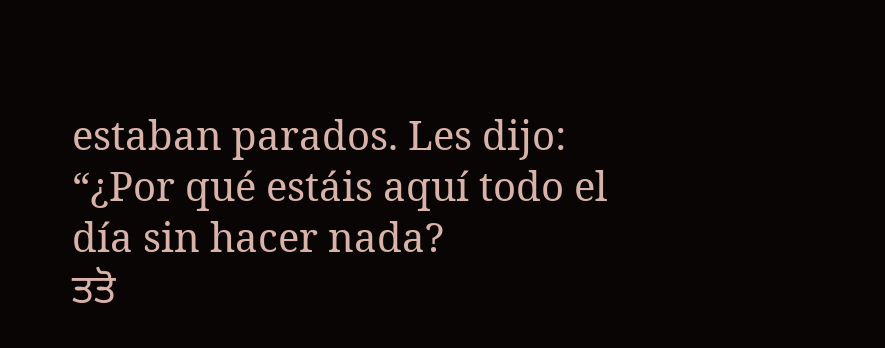estaban parados. Les dijo: “¿Por qué estáis aquí todo el día sin hacer nada?
ਤਤੋ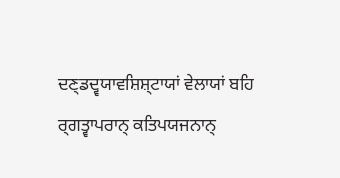ਦਣ੍ਡਦ੍ਵਯਾਵਸ਼ਿਸ਼੍ਟਾਯਾਂ ਵੇਲਾਯਾਂ ਬਹਿ ਰ੍ਗਤ੍ਵਾਪਰਾਨ੍ ਕਤਿਪਯਜਨਾਨ੍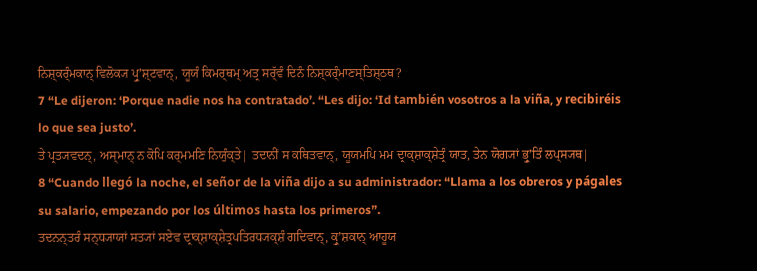ਨਿਸ਼੍ਕਰ੍ੰਮਕਾਨ੍ ਵਿਲੋਕ੍ਯ ਪ੍ਰੁʼਸ਼੍ਟਵਾਨ੍, ਯੂਯੰ ਕਿਮਰ੍ਥਮ੍ ਅਤ੍ਰ ਸਰ੍ੱਵੰ ਦਿਨੰ ਨਿਸ਼੍ਕਰ੍ੰਮਾਣਸ੍ਤਿਸ਼੍ਠਥ?
7 “Le dijeron: ‘Porque nadie nos ha contratado’. “Les dijo: ‘Id también vosotros a la viña, y recibiréis lo que sea justo’.
ਤੇ ਪ੍ਰਤ੍ਯਵਦਨ੍, ਅਸ੍ਮਾਨ੍ ਨ ਕੋਪਿ ਕਰ੍ਮਮਣਿ ਨਿਯੁੰਕ੍ਤੇ| ਤਦਾਨੀਂ ਸ ਕਥਿਤਵਾਨ੍, ਯੂਯਮਪਿ ਮਮ ਦ੍ਰਾਕ੍ਸ਼ਾਕ੍ਸ਼ੇਤ੍ਰੰ ਯਾਤ, ਤੇਨ ਯੋਗ੍ਯਾਂ ਭ੍ਰੁʼਤਿੰ ਲਪ੍ਸ੍ਯਥ|
8 “Cuando llegó la noche, el señor de la viña dijo a su administrador: “Llama a los obreros y págales su salario, empezando por los últimos hasta los primeros”.
ਤਦਨਨ੍ਤਰੰ ਸਨ੍ਧ੍ਯਾਯਾਂ ਸਤ੍ਯਾਂ ਸਏਵ ਦ੍ਰਾਕ੍ਸ਼ਾਕ੍ਸ਼ੇਤ੍ਰਪਤਿਰਧ੍ਯਕ੍ਸ਼ੰ ਗਦਿਵਾਨ੍, ਕ੍ਰੁʼਸ਼ਕਾਨ੍ ਆਹੂਯ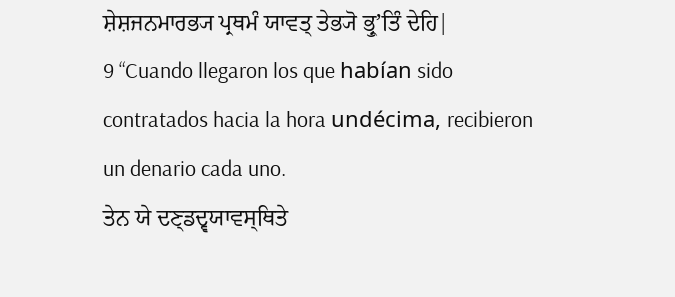ਸ਼ੇਸ਼ਜਨਮਾਰਭ੍ਯ ਪ੍ਰਥਮੰ ਯਾਵਤ੍ ਤੇਭ੍ਯੋ ਭ੍ਰੁʼਤਿੰ ਦੇਹਿ|
9 “Cuando llegaron los que habían sido contratados hacia la hora undécima, recibieron un denario cada uno.
ਤੇਨ ਯੇ ਦਣ੍ਡਦ੍ਵਯਾਵਸ੍ਥਿਤੇ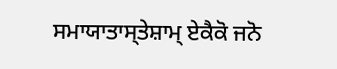ਸਮਾਯਾਤਾਸ੍ਤੇਸ਼ਾਮ੍ ਏਕੈਕੋ ਜਨੋ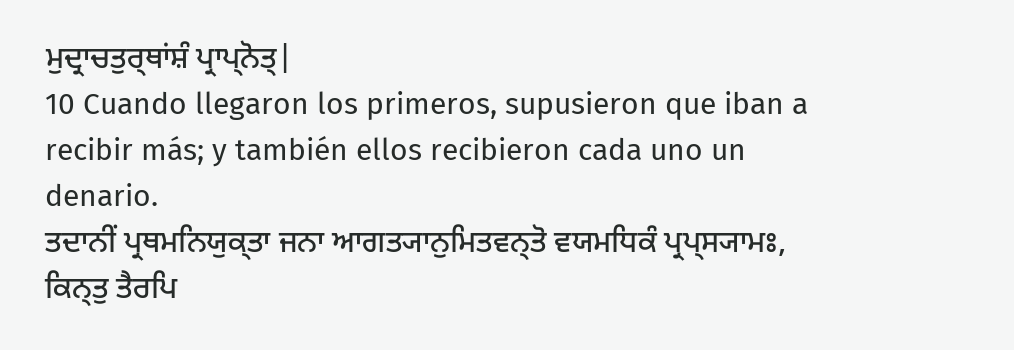ਮੁਦ੍ਰਾਚਤੁਰ੍ਥਾਂਸ਼ੰ ਪ੍ਰਾਪ੍ਨੋਤ੍|
10 Cuando llegaron los primeros, supusieron que iban a recibir más; y también ellos recibieron cada uno un denario.
ਤਦਾਨੀਂ ਪ੍ਰਥਮਨਿਯੁਕ੍ਤਾ ਜਨਾ ਆਗਤ੍ਯਾਨੁਮਿਤਵਨ੍ਤੋ ਵਯਮਧਿਕੰ ਪ੍ਰਪ੍ਸ੍ਯਾਮਃ, ਕਿਨ੍ਤੁ ਤੈਰਪਿ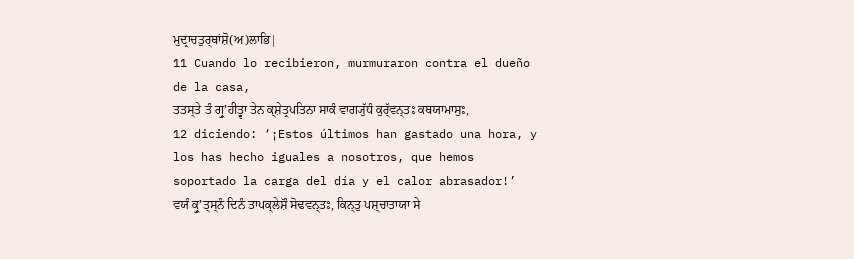ਮੁਦ੍ਰਾਚਤੁਰ੍ਥਾਂਸ਼ੋ(ਅ)ਲਾਭਿ|
11 Cuando lo recibieron, murmuraron contra el dueño de la casa,
ਤਤਸ੍ਤੇ ਤੰ ਗ੍ਰੁʼਹੀਤ੍ਵਾ ਤੇਨ ਕ੍ਸ਼ੇਤ੍ਰਪਤਿਨਾ ਸਾਕੰ ਵਾਗ੍ਯੁੱਧੰ ਕੁਰ੍ੱਵਨ੍ਤਃ ਕਥਯਾਮਾਸੁਃ,
12 diciendo: ‘¡Estos últimos han gastado una hora, y los has hecho iguales a nosotros, que hemos soportado la carga del día y el calor abrasador!’
ਵਯੰ ਕ੍ਰੁʼਤ੍ਸ੍ਨੰ ਦਿਨੰ ਤਾਪਕ੍ਲੇਸ਼ੌ ਸੋਢਵਨ੍ਤਃ, ਕਿਨ੍ਤੁ ਪਸ਼੍ਚਾਤਾਯਾ ਸੇ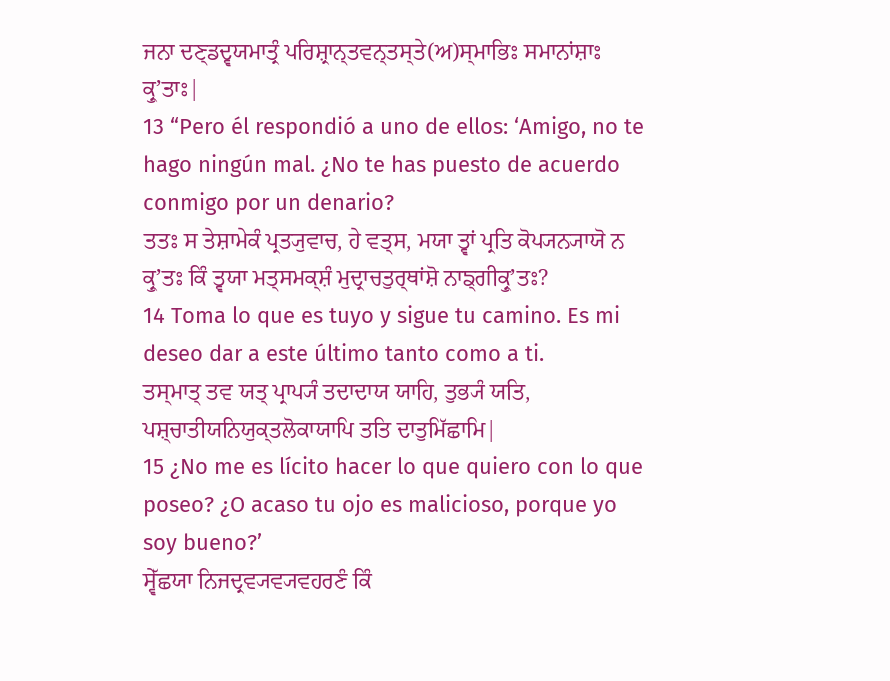ਜਨਾ ਦਣ੍ਡਦ੍ਵਯਮਾਤ੍ਰੰ ਪਰਿਸ਼੍ਰਾਨ੍ਤਵਨ੍ਤਸ੍ਤੇ(ਅ)ਸ੍ਮਾਭਿਃ ਸਮਾਨਾਂਸ਼ਾਃ ਕ੍ਰੁʼਤਾਃ|
13 “Pero él respondió a uno de ellos: ‘Amigo, no te hago ningún mal. ¿No te has puesto de acuerdo conmigo por un denario?
ਤਤਃ ਸ ਤੇਸ਼ਾਮੇਕੰ ਪ੍ਰਤ੍ਯੁਵਾਚ, ਹੇ ਵਤ੍ਸ, ਮਯਾ ਤ੍ਵਾਂ ਪ੍ਰਤਿ ਕੋਪ੍ਯਨ੍ਯਾਯੋ ਨ ਕ੍ਰੁʼਤਃ ਕਿੰ ਤ੍ਵਯਾ ਮਤ੍ਸਮਕ੍ਸ਼ੰ ਮੁਦ੍ਰਾਚਤੁਰ੍ਥਾਂਸ਼ੋ ਨਾਙ੍ਗੀਕ੍ਰੁʼਤਃ?
14 Toma lo que es tuyo y sigue tu camino. Es mi deseo dar a este último tanto como a ti.
ਤਸ੍ਮਾਤ੍ ਤਵ ਯਤ੍ ਪ੍ਰਾਪ੍ਯੰ ਤਦਾਦਾਯ ਯਾਹਿ, ਤੁਭ੍ਯੰ ਯਤਿ, ਪਸ਼੍ਚਾਤੀਯਨਿਯੁਕ੍ਤਲੋਕਾਯਾਪਿ ਤਤਿ ਦਾਤੁਮਿੱਛਾਮਿ|
15 ¿No me es lícito hacer lo que quiero con lo que poseo? ¿O acaso tu ojo es malicioso, porque yo soy bueno?’
ਸ੍ਵੇੱਛਯਾ ਨਿਜਦ੍ਰਵ੍ਯਵ੍ਯਵਹਰਣੰ ਕਿੰ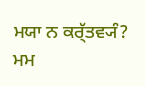ਮਯਾ ਨ ਕਰ੍ੱਤਵ੍ਯੰ? ਮਮ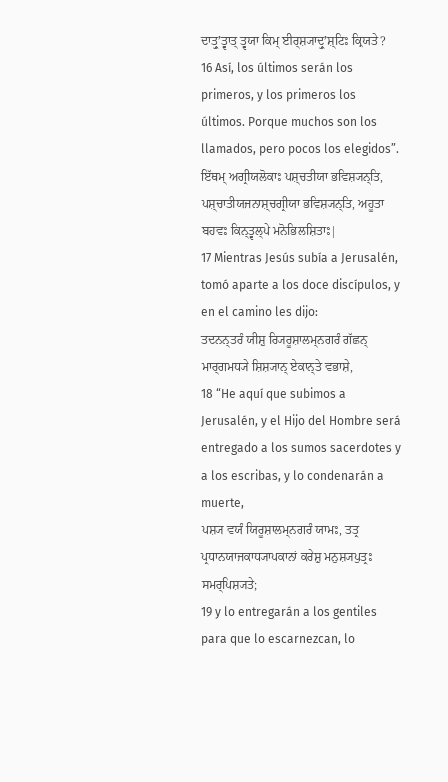ਦਾਤ੍ਰੁʼਤ੍ਵਾਤ੍ ਤ੍ਵਯਾ ਕਿਮ੍ ਈਰ੍ਸ਼੍ਯਾਦ੍ਰੁʼਸ਼੍ਟਿਃ ਕ੍ਰਿਯਤੇ?
16 Así, los últimos serán los primeros, y los primeros los últimos. Porque muchos son los llamados, pero pocos los elegidos”.
ਇੱਥਮ੍ ਅਗ੍ਰੀਯਲੋਕਾਃ ਪਸ਼੍ਚਤੀਯਾ ਭਵਿਸ਼੍ਯਨ੍ਤਿ, ਪਸ਼੍ਚਾਤੀਯਜਨਾਸ਼੍ਚਗ੍ਰੀਯਾ ਭਵਿਸ਼੍ਯਨ੍ਤਿ, ਅਹੂਤਾ ਬਹਵਃ ਕਿਨ੍ਤ੍ਵਲ੍ਪੇ ਮਨੋਭਿਲਸ਼ਿਤਾਃ|
17 Mientras Jesús subía a Jerusalén, tomó aparte a los doce discípulos, y en el camino les dijo:
ਤਦਨਨ੍ਤਰੰ ਯੀਸ਼ੁ ਰ੍ਯਿਰੂਸ਼ਾਲਮ੍ਨਗਰੰ ਗੱਛਨ੍ ਮਾਰ੍ਗਮਧ੍ਯੇ ਸ਼ਿਸ਼੍ਯਾਨ੍ ਏਕਾਨ੍ਤੇ ਵਭਾਸ਼ੇ,
18 “He aquí que subimos a Jerusalén, y el Hijo del Hombre será entregado a los sumos sacerdotes y a los escribas, y lo condenarán a muerte,
ਪਸ਼੍ਯ ਵਯੰ ਯਿਰੂਸ਼ਾਲਮ੍ਨਗਰੰ ਯਾਮਃ, ਤਤ੍ਰ ਪ੍ਰਧਾਨਯਾਜਕਾਧ੍ਯਾਪਕਾਨਾਂ ਕਰੇਸ਼ੁ ਮਨੁਸ਼੍ਯਪੁਤ੍ਰਃ ਸਮਰ੍ਪਿਸ਼੍ਯਤੇ;
19 y lo entregarán a los gentiles para que lo escarnezcan, lo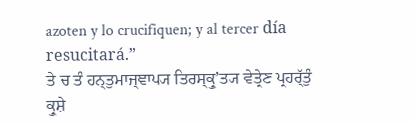azoten y lo crucifiquen; y al tercer día resucitará.”
ਤੇ ਚ ਤੰ ਹਨ੍ਤੁਮਾਜ੍ਞਾਪ੍ਯ ਤਿਰਸ੍ਕ੍ਰੁʼਤ੍ਯ ਵੇਤ੍ਰੇਣ ਪ੍ਰਹਰ੍ੱਤੁੰ ਕ੍ਰੁਸ਼ੇ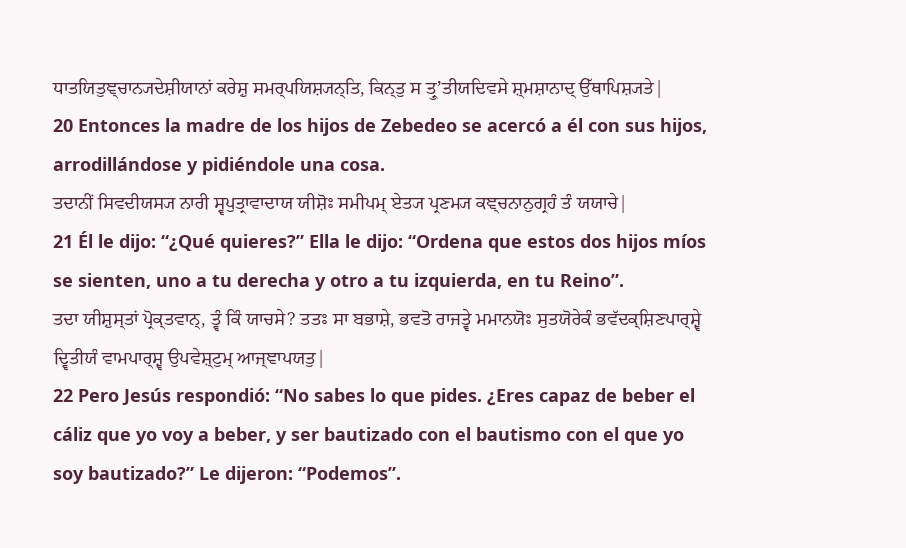ਧਾਤਯਿਤੁਞ੍ਚਾਨ੍ਯਦੇਸ਼ੀਯਾਨਾਂ ਕਰੇਸ਼ੁ ਸਮਰ੍ਪਯਿਸ਼੍ਯਨ੍ਤਿ, ਕਿਨ੍ਤੁ ਸ ਤ੍ਰੁʼਤੀਯਦਿਵਸੇ ਸ਼੍ਮਸ਼ਾਨਾਦ੍ ਉੱਥਾਪਿਸ਼੍ਯਤੇ|
20 Entonces la madre de los hijos de Zebedeo se acercó a él con sus hijos, arrodillándose y pidiéndole una cosa.
ਤਦਾਨੀਂ ਸਿਵਦੀਯਸ੍ਯ ਨਾਰੀ ਸ੍ਵਪੁਤ੍ਰਾਵਾਦਾਯ ਯੀਸ਼ੋਃ ਸਮੀਪਮ੍ ਏਤ੍ਯ ਪ੍ਰਣਮ੍ਯ ਕਞ੍ਚਨਾਨੁਗ੍ਰਹੰ ਤੰ ਯਯਾਚੇ|
21 Él le dijo: “¿Qué quieres?” Ella le dijo: “Ordena que estos dos hijos míos se sienten, uno a tu derecha y otro a tu izquierda, en tu Reino”.
ਤਦਾ ਯੀਸ਼ੁਸ੍ਤਾਂ ਪ੍ਰੋਕ੍ਤਵਾਨ੍, ਤ੍ਵੰ ਕਿੰ ਯਾਚਸੇ? ਤਤਃ ਸਾ ਬਭਾਸ਼ੇ, ਭਵਤੋ ਰਾਜਤ੍ਵੇ ਮਮਾਨਯੋਃ ਸੁਤਯੋਰੇਕੰ ਭਵੱਦਕ੍ਸ਼ਿਣਪਾਰ੍ਸ਼੍ਵੇ ਦ੍ਵਿਤੀਯੰ ਵਾਮਪਾਰ੍ਸ਼੍ਵ ਉਪਵੇਸ਼੍ਟੁਮ੍ ਆਜ੍ਞਾਪਯਤੁ|
22 Pero Jesús respondió: “No sabes lo que pides. ¿Eres capaz de beber el cáliz que yo voy a beber, y ser bautizado con el bautismo con el que yo soy bautizado?” Le dijeron: “Podemos”.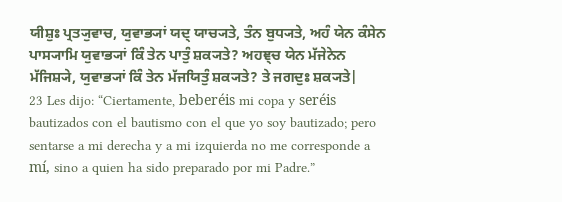ਯੀਸ਼ੁਃ ਪ੍ਰਤ੍ਯੁਵਾਚ, ਯੁਵਾਭ੍ਯਾਂ ਯਦ੍ ਯਾਚ੍ਯਤੇ, ਤੰਨ ਬੁਧ੍ਯਤੇ, ਅਹੰ ਯੇਨ ਕੰਸੇਨ ਪਾਸ੍ਯਾਮਿ ਯੁਵਾਭ੍ਯਾਂ ਕਿੰ ਤੇਨ ਪਾਤੁੰ ਸ਼ਕ੍ਯਤੇ? ਅਹਞ੍ਚ ਯੇਨ ਮੱਜੇਨੇਨ ਮੱਜਿਸ਼੍ਯੇ, ਯੁਵਾਭ੍ਯਾਂ ਕਿੰ ਤੇਨ ਮੱਜਯਿਤੁੰ ਸ਼ਕ੍ਯਤੇ? ਤੇ ਜਗਦੁਃ ਸ਼ਕ੍ਯਤੇ|
23 Les dijo: “Ciertamente, beberéis mi copa y seréis bautizados con el bautismo con el que yo soy bautizado; pero sentarse a mi derecha y a mi izquierda no me corresponde a mí, sino a quien ha sido preparado por mi Padre.”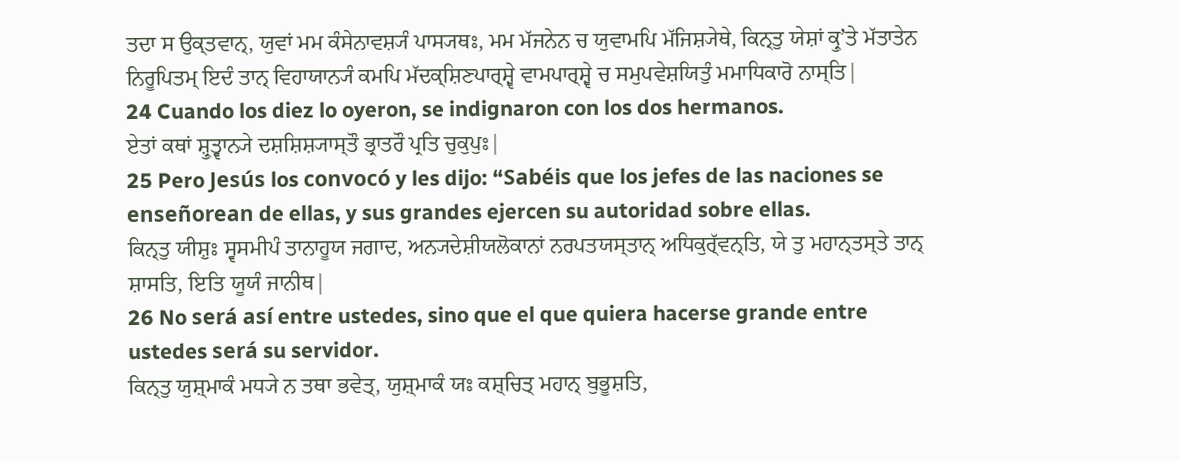ਤਦਾ ਸ ਉਕ੍ਤਵਾਨ੍, ਯੁਵਾਂ ਮਮ ਕੰਸੇਨਾਵਸ਼੍ਯੰ ਪਾਸ੍ਯਥਃ, ਮਮ ਮੱਜਨੇਨ ਚ ਯੁਵਾਮਪਿ ਮੱਜਿਸ਼੍ਯੇਥੇ, ਕਿਨ੍ਤੁ ਯੇਸ਼ਾਂ ਕ੍ਰੁʼਤੇ ਮੱਤਾਤੇਨ ਨਿਰੂਪਿਤਮ੍ ਇਦੰ ਤਾਨ੍ ਵਿਹਾਯਾਨ੍ਯੰ ਕਮਪਿ ਮੱਦਕ੍ਸ਼ਿਣਪਾਰ੍ਸ਼੍ਵੇ ਵਾਮਪਾਰ੍ਸ਼੍ਵੇ ਚ ਸਮੁਪਵੇਸ਼ਯਿਤੁੰ ਮਮਾਧਿਕਾਰੋ ਨਾਸ੍ਤਿ|
24 Cuando los diez lo oyeron, se indignaron con los dos hermanos.
ਏਤਾਂ ਕਥਾਂ ਸ਼੍ਰੁਤ੍ਵਾਨ੍ਯੇ ਦਸ਼ਸ਼ਿਸ਼੍ਯਾਸ੍ਤੌ ਭ੍ਰਾਤਰੌ ਪ੍ਰਤਿ ਚੁਕੁਪੁਃ|
25 Pero Jesús los convocó y les dijo: “Sabéis que los jefes de las naciones se enseñorean de ellas, y sus grandes ejercen su autoridad sobre ellas.
ਕਿਨ੍ਤੁ ਯੀਸ਼ੁਃ ਸ੍ਵਸਮੀਪੰ ਤਾਨਾਹੂਯ ਜਗਾਦ, ਅਨ੍ਯਦੇਸ਼ੀਯਲੋਕਾਨਾਂ ਨਰਪਤਯਸ੍ਤਾਨ੍ ਅਧਿਕੁਰ੍ੱਵਨ੍ਤਿ, ਯੇ ਤੁ ਮਹਾਨ੍ਤਸ੍ਤੇ ਤਾਨ੍ ਸ਼ਾਸਤਿ, ਇਤਿ ਯੂਯੰ ਜਾਨੀਥ|
26 No será así entre ustedes, sino que el que quiera hacerse grande entre ustedes será su servidor.
ਕਿਨ੍ਤੁ ਯੁਸ਼੍ਮਾਕੰ ਮਧ੍ਯੇ ਨ ਤਥਾ ਭਵੇਤ੍, ਯੁਸ਼੍ਮਾਕੰ ਯਃ ਕਸ਼੍ਚਿਤ੍ ਮਹਾਨ੍ ਬੁਭੂਸ਼ਤਿ,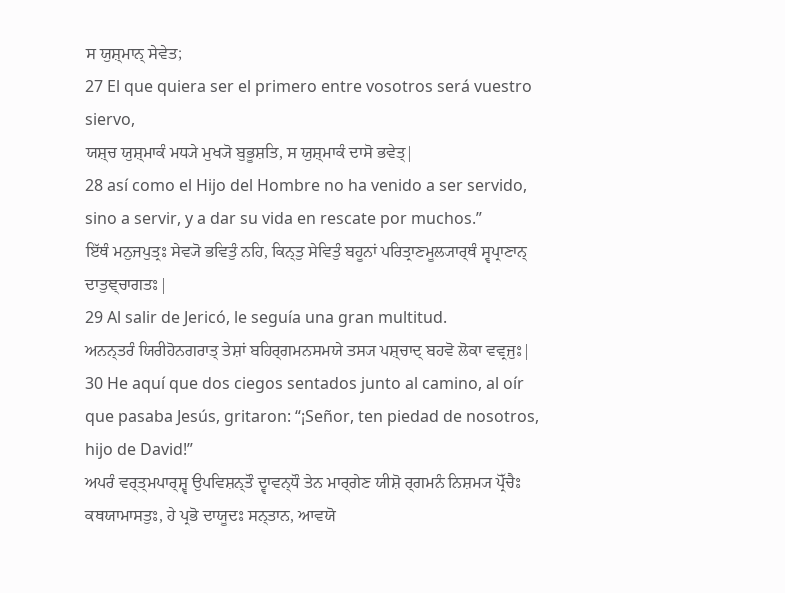ਸ ਯੁਸ਼੍ਮਾਨ੍ ਸੇਵੇਤ;
27 El que quiera ser el primero entre vosotros será vuestro siervo,
ਯਸ਼੍ਚ ਯੁਸ਼੍ਮਾਕੰ ਮਧ੍ਯੇ ਮੁਖ੍ਯੋ ਬੁਭੂਸ਼ਤਿ, ਸ ਯੁਸ਼੍ਮਾਕੰ ਦਾਸੋ ਭਵੇਤ੍|
28 así como el Hijo del Hombre no ha venido a ser servido, sino a servir, y a dar su vida en rescate por muchos.”
ਇੱਥੰ ਮਨੁਜਪੁਤ੍ਰਃ ਸੇਵ੍ਯੋ ਭਵਿਤੁੰ ਨਹਿ, ਕਿਨ੍ਤੁ ਸੇਵਿਤੁੰ ਬਹੂਨਾਂ ਪਰਿਤ੍ਰਾਣਮੂਲ੍ਯਾਰ੍ਥੰ ਸ੍ਵਪ੍ਰਾਣਾਨ੍ ਦਾਤੁਞ੍ਚਾਗਤਃ|
29 Al salir de Jericó, le seguía una gran multitud.
ਅਨਨ੍ਤਰੰ ਯਿਰੀਹੋਨਗਰਾਤ੍ ਤੇਸ਼ਾਂ ਬਹਿਰ੍ਗਮਨਸਮਯੇ ਤਸ੍ਯ ਪਸ਼੍ਚਾਦ੍ ਬਹਵੋ ਲੋਕਾ ਵਵ੍ਰਜੁਃ|
30 He aquí que dos ciegos sentados junto al camino, al oír que pasaba Jesús, gritaron: “¡Señor, ten piedad de nosotros, hijo de David!”
ਅਪਰੰ ਵਰ੍ਤ੍ਮਪਾਰ੍ਸ਼੍ਵ ਉਪਵਿਸ਼ਨ੍ਤੌ ਦ੍ਵਾਵਨ੍ਧੌ ਤੇਨ ਮਾਰ੍ਗੇਣ ਯੀਸ਼ੋ ਰ੍ਗਮਨੰ ਨਿਸ਼ਮ੍ਯ ਪ੍ਰੋੱਚੈਃ ਕਥਯਾਮਾਸਤੁਃ, ਹੇ ਪ੍ਰਭੋ ਦਾਯੂਦਃ ਸਨ੍ਤਾਨ, ਆਵਯੋ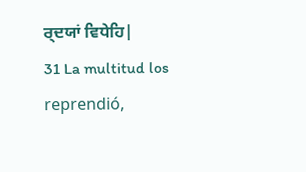ਰ੍ਦਯਾਂ ਵਿਧੇਹਿ|
31 La multitud los reprendió,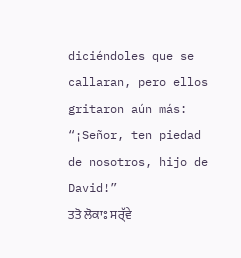diciéndoles que se callaran, pero ellos gritaron aún más: “¡Señor, ten piedad de nosotros, hijo de David!”
ਤਤੋ ਲੋਕਾਃ ਸਰ੍ੱਵੇ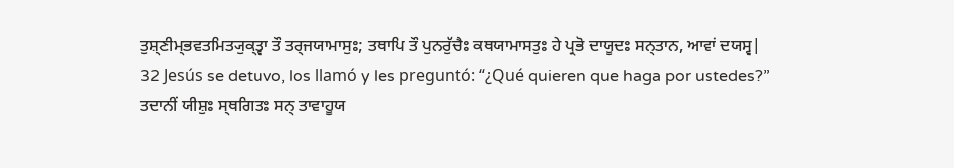ਤੁਸ਼੍ਣੀਮ੍ਭਵਤਮਿਤ੍ਯੁਕ੍ਤ੍ਵਾ ਤੌ ਤਰ੍ਜਯਾਮਾਸੁਃ; ਤਥਾਪਿ ਤੌ ਪੁਨਰੁੱਚੈਃ ਕਥਯਾਮਾਸਤੁਃ ਹੇ ਪ੍ਰਭੋ ਦਾਯੂਦਃ ਸਨ੍ਤਾਨ, ਆਵਾਂ ਦਯਸ੍ਵ|
32 Jesús se detuvo, los llamó y les preguntó: “¿Qué quieren que haga por ustedes?”
ਤਦਾਨੀਂ ਯੀਸ਼ੁਃ ਸ੍ਥਗਿਤਃ ਸਨ੍ ਤਾਵਾਹੂਯ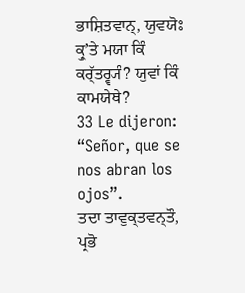ਭਾਸ਼ਿਤਵਾਨ੍, ਯੁਵਯੋਃ ਕ੍ਰੁʼਤੇ ਮਯਾ ਕਿੰ ਕਰ੍ੱਤਰ੍ਵ੍ਯੰ? ਯੁਵਾਂ ਕਿੰ ਕਾਮਯੇਥੇ?
33 Le dijeron: “Señor, que se nos abran los ojos”.
ਤਦਾ ਤਾਵੁਕ੍ਤਵਨ੍ਤੌ, ਪ੍ਰਭੋ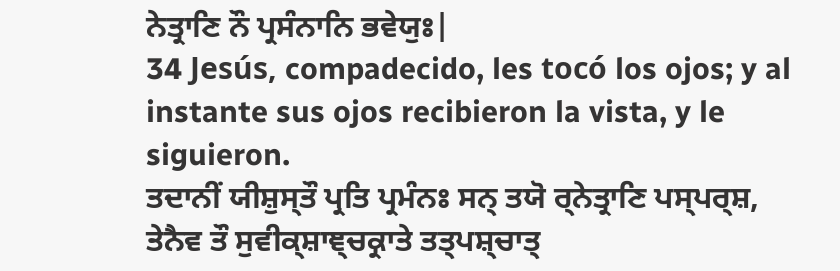ਨੇਤ੍ਰਾਣਿ ਨੌ ਪ੍ਰਸੰਨਾਨਿ ਭਵੇਯੁਃ|
34 Jesús, compadecido, les tocó los ojos; y al instante sus ojos recibieron la vista, y le siguieron.
ਤਦਾਨੀਂ ਯੀਸ਼ੁਸ੍ਤੌ ਪ੍ਰਤਿ ਪ੍ਰਮੰਨਃ ਸਨ੍ ਤਯੋ ਰ੍ਨੇਤ੍ਰਾਣਿ ਪਸ੍ਪਰ੍ਸ਼, ਤੇਨੈਵ ਤੌ ਸੁਵੀਕ੍ਸ਼ਾਞ੍ਚਕ੍ਰਾਤੇ ਤਤ੍ਪਸ਼੍ਚਾਤ੍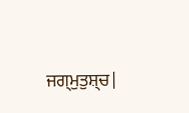ਜਗ੍ਮੁਤੁਸ਼੍ਚ|